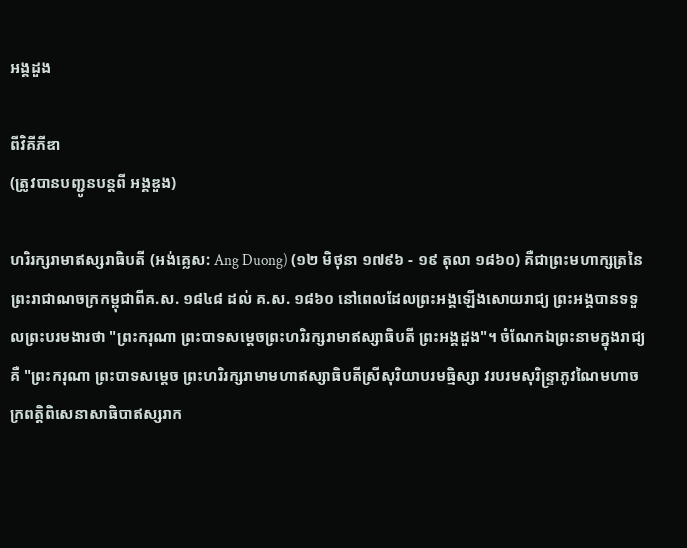អង្គដួង

ពីវិគីភីឌា
(ត្រូវបានបញ្ជូនបន្តពី អង្គឌួង)

ហរិរក្សរាមាឥស្សរាធិបតី (អង់គ្លេស: Ang Duong) (១២ មិថុនា ១៧៩៦ - ១៩ តុលា ១៨៦០) គឺជាព្រះមហាក្សត្រនៃព្រះរាជាណចក្រកម្ពុជាពីគ.ស. ១៨៤៨ ដល់ គ.ស. ១៨៦០ នៅពេលដែលព្រះអង្គឡើងសោយរាជ្យ ព្រះអង្គបានទទួលព្រះបរមងារថា "ព្រះករុណា ព្រះបាទសម្ដេចព្រះហរិរក្សរាមាឥស្សាធិបតី ព្រះអង្គដួង"។ ចំណែកឯព្រះនាមក្នុងរាជ្យគឺ "ព្រះករុណា ព្រះបាទសម្តេច ព្រះហរិរក្សរាមាមហាឥស្សាធិបតីស្រីសុរិយាបរមធ្មិស្សា វរបរមសុរិន្រ្ទាភូវណៃមហាចក្រពត្តិពិសេនាសាធិបាឥស្សរាក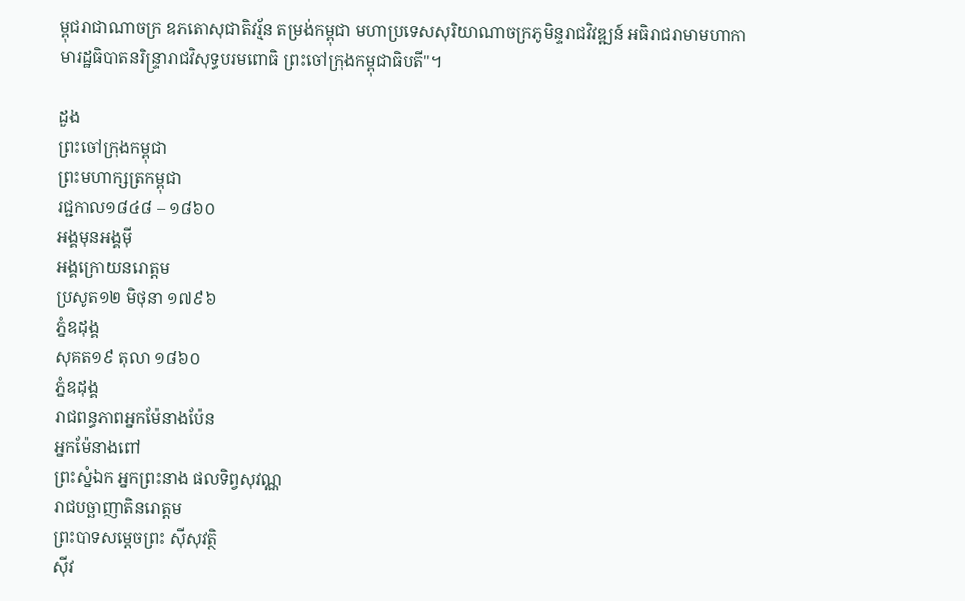ម្ពុជរាជាណាចក្រ ឧភតោសុជាតិវរ្ម័ន តម្រង់កម្ពុជា មហាប្រទេសសុរិយាណាចក្រភូមិន្ទរាជវិវឌ្ឍន៍ អធិរាជរាមាមហាកាមារដ្ឋធិបាតនរិន្រ្ទារាជវិសុទ្ធបរមពោធិ ព្រះចៅក្រុងកម្ពុជាធិបតី"។

ដួង
ព្រះចៅក្រុងកម្ពុជា
ព្រះមហាក្សត្រកម្ពុជា
រជ្ជកាល១៨៤៨ – ១៨៦០
អង្គមុនអង្គម៉ី
អង្គក្រោយនរោត្តម
ប្រសូត១២ មិថុនា ១៧៩៦
ភ្នំឧដុង្គ
សុគត១៩ តុលា ១៨៦០
ភ្នំឧដុង្គ
រាជពន្ធភាពអ្នកម៉ែនាងប៉ែន
អ្នកម៉ែនាងពៅ
ព្រះស្នំឯក អ្នកព្រះនាង ផលទិព្វសុវណ្ណ
រាជបច្ឆាញាតិនរោត្តម
ព្រះបាទសម្តេចព្រះ ស៊ីសុវត្ថិ
ស៊ីវ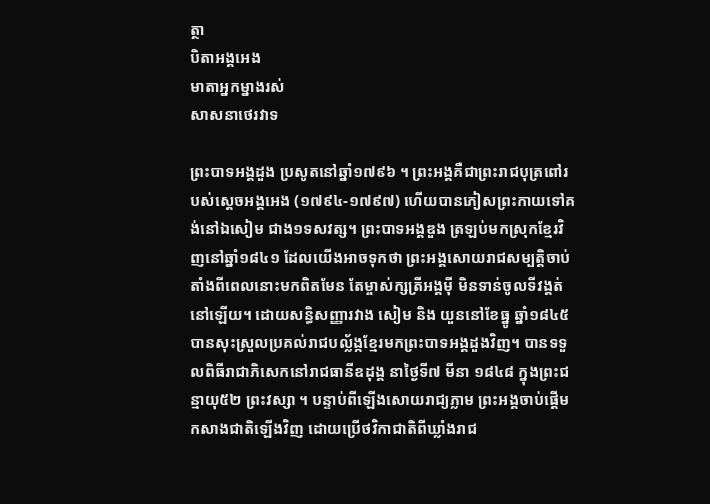ត្ថា
បិតាអង្គអេង
មាតាអ្នកម្នាងរស់
សាសនាថេរវាទ

ព្រះបាទអង្គដួង ប្រសូតនៅឆ្នាំ១៧៩៦ ។ ព្រះអង្គគឺជាព្រះរាជបុត្រពៅរបស់ស្តេចអង្គអេង (១៧៩៤-១៧៩៧) ហើយបានភៀសព្រះកាយទៅគង់នៅឯសៀម ជាង១ទសវត្ស។ ព្រះបាទអង្គឌួង ត្រឡប់មកស្រុកខ្មែរវិញនៅឆ្នាំ១៨៤១ ដែលយើងអាចទុកថា ព្រះអង្គសោយរាជសម្បត្តិចាប់តាំងពីពេលនោះមកពិតមែន តែម្ចាស់ក្សត្រីអង្គម៉ី មិនទាន់ចូលទីវង្គត់នៅឡើយ។ ដោយសន្ធិសញ្ញារវាង សៀម និង យួននៅខែធ្នូ ឆ្នាំ១៨៤៥ បានសុះស្រួលប្រគល់រាជបល្ល័ង្កខ្មែរមកព្រះបាទអង្គដួងវិញ។ បានទទួលពិធីរាជាភិសេកនៅរាជធានីឧដុង្គ នាថ្ងៃទី៧ មីនា ១៨៤៨ ក្នុងព្រះជន្មាយុ៥២ ព្រះវស្សា ។ បន្ទាប់ពីឡើងសោយរាជ្យភ្លាម ព្រះអង្គចាប់ផ្តើមកសាងជាតិឡើងវិញ ដោយប្រើថវិកាជាតិពីឃ្លាំងរាជ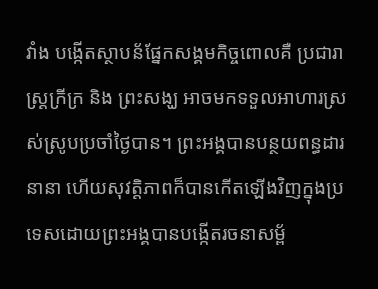វាំង បង្កើតស្ថាបន័ផ្នែកសង្គមកិច្ចពោលគឺ ប្រជារាស្រ្តក្រីក្រ និង ព្រះសង្ឃ អាចមកទទួលអាហារស្រស់ស្រូបប្រចាំថ្ងៃបាន។ ព្រះអង្គបានបន្ថយពន្ធដារនានា ហើយសុវត្តិភាពក៏បានកើតឡើងវិញក្នុងប្រទេសដោយព្រះអង្គបានបង្កើតរចនាសម្ព័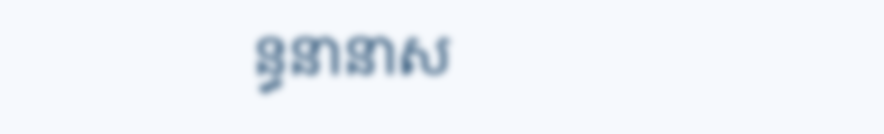ន្ធនានាស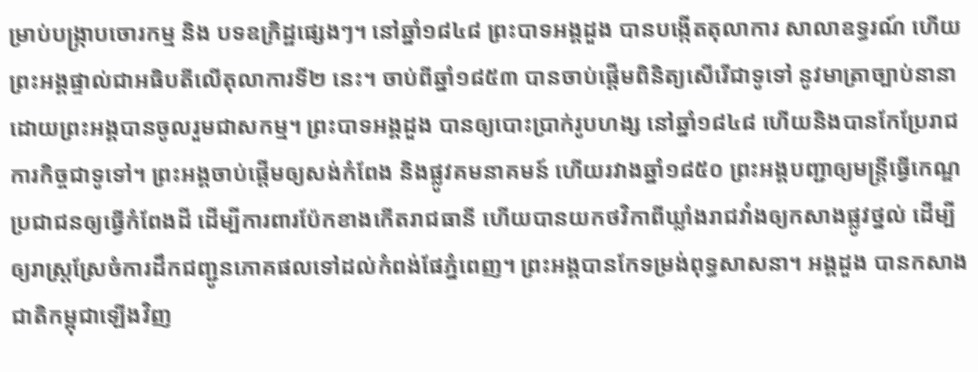ម្រាប់បង្រ្កាបចោរកម្ម និង បទឧក្រិដ្ឋផ្សេងៗ។ នៅឆ្នាំ១៨៤៨ ព្រះបាទអង្គដួង បានបង្កើតតុលាការ សាលាឧទ្ធរណ៍ ហើយព្រះអង្គផ្ទាល់ជាអធិបតីលើតុលាការទី២ នេះ។ ចាប់ពីឆ្នាំ១៨៥៣ បានចាប់ផ្តើមពិនិត្យសើរើជាទូទៅ នូវមាត្រាច្បាប់នានា ដោយព្រះអង្គបានចូលរួមជាសកម្ម។ ព្រះបាទអង្គដួង បានឲ្យបោះប្រាក់រូបហង្ស នៅឆ្នាំ១៨៤៨ ហើយនិងបានកែប្រែរាជការកិច្ចជាទូទៅ។ ព្រះអង្គចាប់ផ្តើមឲ្យសង់កំពែង និងផ្លូវគមនាគមន៍ ហើយរវាងឆ្នាំ១៨៥០ ព្រះអង្គបញ្ជាឲ្យមន្រ្តីធ្វើកេណ្ឌប្រជាជនឲ្យធ្វើកំពែងដី ដើម្បីការពារប៉ែកខាងកើតរាជធានី ហើយបានយកថវិកាពីឃ្លាំងរាជវាំងឲ្យកសាងផ្លូវថ្នល់ ដើម្បីឲ្យរាស្រ្តស្រែចំការដឹកជញ្ជូនភោគផលទៅដល់កំពង់ផែភ្នំពេញ។ ព្រះអង្គបានកែទម្រង់ពុទ្ធសាសនា។ អង្គដួង បានកសាងជាតិកម្ពុជាឡើងវិញ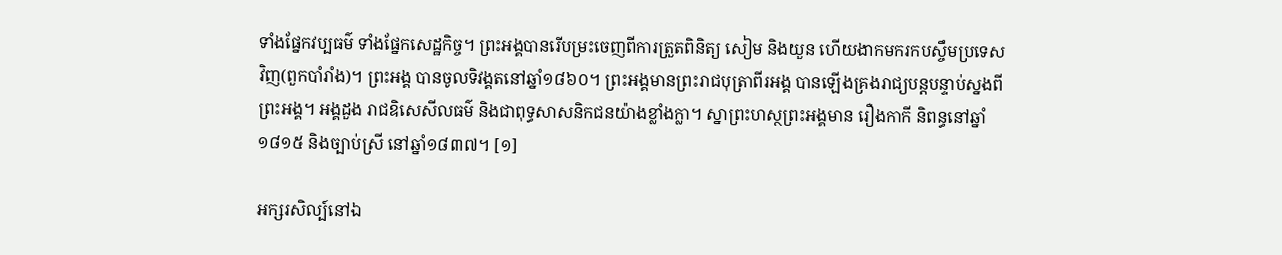ទាំងផ្នែកវប្បធម៌ ទាំងផ្នែកសេដ្ឋកិច្ច។ ព្រះអង្គបានរើបម្រះចេញពីការត្រួតពិនិត្យ សៀម និងយួន ហើយងាកមករកបស្ចឹមប្រទេសវិញ(ពួកបាំរាំង)។ ព្រះអង្គ បានចូលទិវង្គតនៅឆ្នាំ១៨៦០។ ព្រះអង្គមានព្រះរាជបុត្រាពីរអង្គ បានឡើងគ្រងរាជ្យបន្តបន្ទាប់ស្នងពីព្រះអង្គ។ អង្គដួង រាជឧិសេសីលធម៌ និងជាពុទ្ធសាសនិកជនយ៉ាងខ្លាំងក្លា។ ស្នាព្រះហស្ថព្រះអង្គមាន រឿងកាកី និពន្ធនៅឆ្នាំ១៨១៥ និងច្បាប់ស្រី នៅឆ្នាំ១៨៣៧។ [១]

អក្សរសិល្ប៍នៅឯ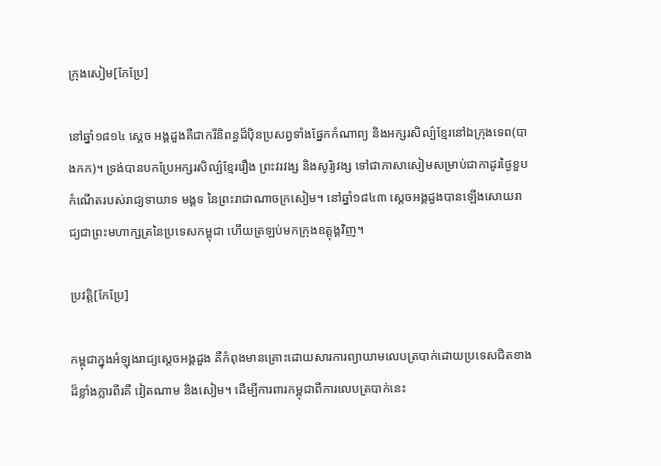ក្រុងសៀម[កែប្រែ]

នៅឆ្នាំ១៨១៤ ស្តេច អង្គដួងគឺជាករីនិពន្ធដ៏ប៉ិនប្រសព្វទាំងផ្នែកកំណាព្យ និងអក្សរសិល្ប៌ខ្មែរនៅឯក្រុងទេព(បាងកក)។ ទ្រង់បានបកប្រែអក្សរសិល្ប៌ខ្មែររឿង ព្រះវរវង្ស និងសូរិ្យវង្ស ទៅជាភាសាសៀមសម្រាប់ជាកាដូរថ្ងៃខួបកំណើតរបស់រាជ្យទាយាទ មង្គទ នៃព្រះរាជាណាចក្រសៀម។ នៅឆ្នាំ១៨៤៣ ស្តេចអង្គដួងបានឡើងសោយរាជ្យជាព្រះមហាក្សត្រនៃប្រទេសកម្ពុជា ហើយត្រឡប់មកក្រុងឧត្តុង្គវិញ។

ប្រវត្តិ[កែប្រែ]

កម្ពុជាក្នុងអំឡុងរាជ្យស្តេចអង្គដួង គឺកំពុងមានគ្រោះដោយសារការព្យាយាមលេបត្របាក់ដោយប្រទេសជិតខាងដ៏ខ្លាំងក្លារពីរគឺ វៀតណាម និងសៀម។ ដើម្បីការពារកម្ពុជាពីការលេបត្របាក់នេះ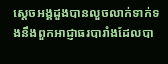ស្តេចអង្គដួងបានលួចលាក់ទាក់ទងនឹងពួកអាជ្ញាធរបារាំងដែលបា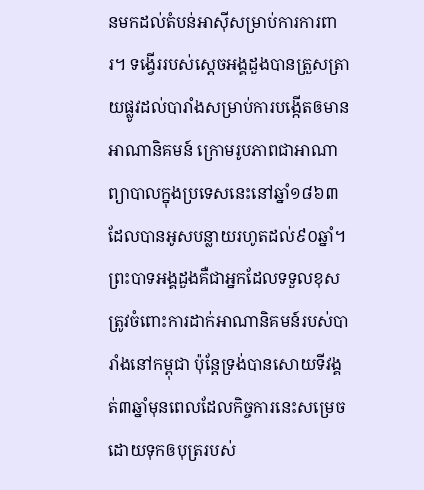នមកដល់តំបន់អាស៊ីសម្រាប់ការការពារ។ ទង្វើររបស់ស្តេចអង្គដួងបានត្រួសត្រាយផ្លូវដល់បារាំងសម្រាប់ការបង្កើតឲមានអាណានិគមន៍ ក្រោមរូបភាពជាអាណាព្យាបាលក្នុងប្រទេសនេះនៅឆ្នាំ១៨៦៣ ដែលបានអូសបន្លាយរហូតដល់៩០ឆ្នាំ។ ព្រះបាទអង្គដួងគឺជាអ្នកដែលទទួលខុសត្រូវចំពោះការដាក់អាណានិគមន៍របស់បារាំងនៅកម្ពុជា ប៉ុន្តែទ្រង់បានសោយទីវង្គត់៣ឆ្នាំមុនពេលដែលកិច្ចការនេះសម្រេច ដោយទុកឲបុត្ររបស់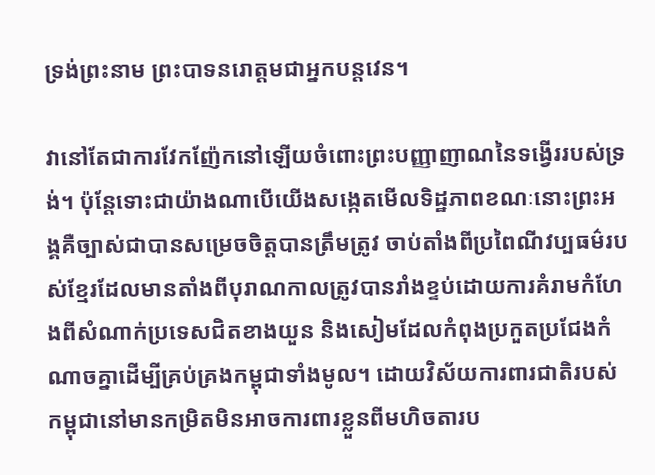ទ្រង់ព្រះនាម ព្រះបាទនរោត្តមជាអ្នកបន្តវេន។

វានៅតែជាការវែកញ៉ែកនៅឡើយចំពោះព្រះបញ្ញាញាណនៃទង្វើររបស់ទ្រង់។ ប៉ុន្តែទោះជាយ៉ាងណាបើយើងសង្កេតមើលទិដ្ឋភាពខណៈនោះព្រះអង្គគឺច្បាស់ជាបានសម្រេចចិត្តបានត្រឹមត្រូវ ចាប់តាំងពីប្រពៃណីវប្បធម៌របស់ខ្មែរដែលមានតាំងពីបុរាណកាលត្រូវបានរាំងខ្ទប់ដោយការគំរាមកំហែងពីសំណាក់ប្រទេសជិតខាងយួន និងសៀមដែលកំពុងប្រកួតប្រជែងកំណាចគ្នាដើម្បីគ្រប់គ្រងកម្ពុជាទាំងមូល។ ដោយវិស័យការពារជាតិរបស់កម្ពុជានៅមានកម្រិតមិនអាចការពារខ្លួនពីមហិចតារប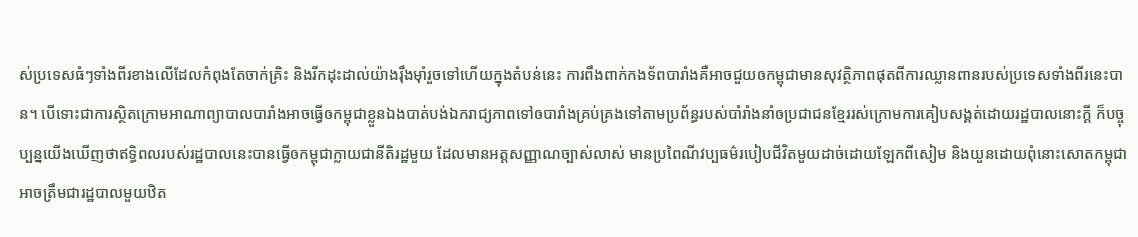ស់ប្រទេសធំៗទាំងពីរខាងលើដែលកំពុងតែចាក់គ្រិះ និងរីកដុះដាល់យ៉ាងរ៉ឹងម៉ាំរួចទៅហើយក្នុងតំបន់នេះ ការពឹងពាក់កងទ័ពបារាំងគឺអាចជួយឲកម្ពុជាមានសុវត្ថិភាពផុតពីការឈ្លានពានរបស់ប្រទេសទាំងពីរនេះបាន។ បើទោះជាការស្ថិតក្រោមអាណាព្យាបាលបារាំងអាចធ្វើឲកម្ពុជាខ្លួនឯងបាត់បង់ឯករាជ្យភាពទៅឲបារាំងគ្រប់គ្រងទៅតាមប្រព័ន្ធរបស់បាំរាំងនាំឲប្រជាជនខ្មែររស់ក្រោមការគៀបសង្គត់ដោយរដ្ឋបាលនោះក្តី ក៏បច្ចុប្បន្នយើងឃើញថាឥទ្ធិពលរបស់រដ្ឋបាលនេះបានធ្វើឲកម្ពុជាក្លាយជានីតិរដ្ឋមួយ ដែលមានអត្តសញ្ញាណច្បាស់លាស់ មានប្រពៃណីវប្បធម៌របៀបជីវិតមួយដាច់ដោយឡែកពីសៀម និងយួនដោយពុំនោះសោតកម្ពុជាអាចត្រឹមជារដ្ឋបាលមួយឋិត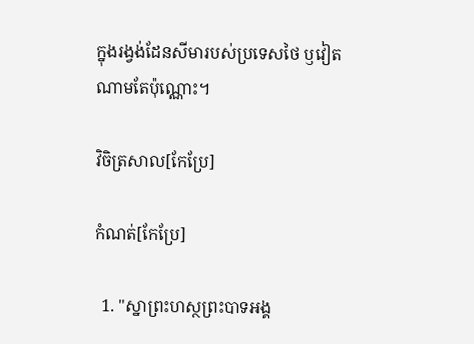ក្នុងរង្វង់ដែនសីមារបស់ប្រទេសថៃ ឫវៀតណាមតែប៉ុណ្ណោះ។

វិចិត្រសាល[កែប្រែ]

កំណត់[កែប្រែ]

  1. "ស្នាព្រះហស្ថព្រះបាទអង្គ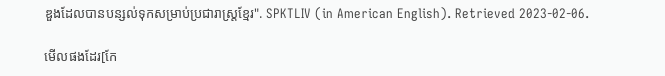ឌួងដែលបានបន្សល់ទុកសម្រាប់ប្រជារាស្រ្តខ្មែរ". SPKTLIV (in American English). Retrieved 2023-02-06.

មើលផងដែរ[កែ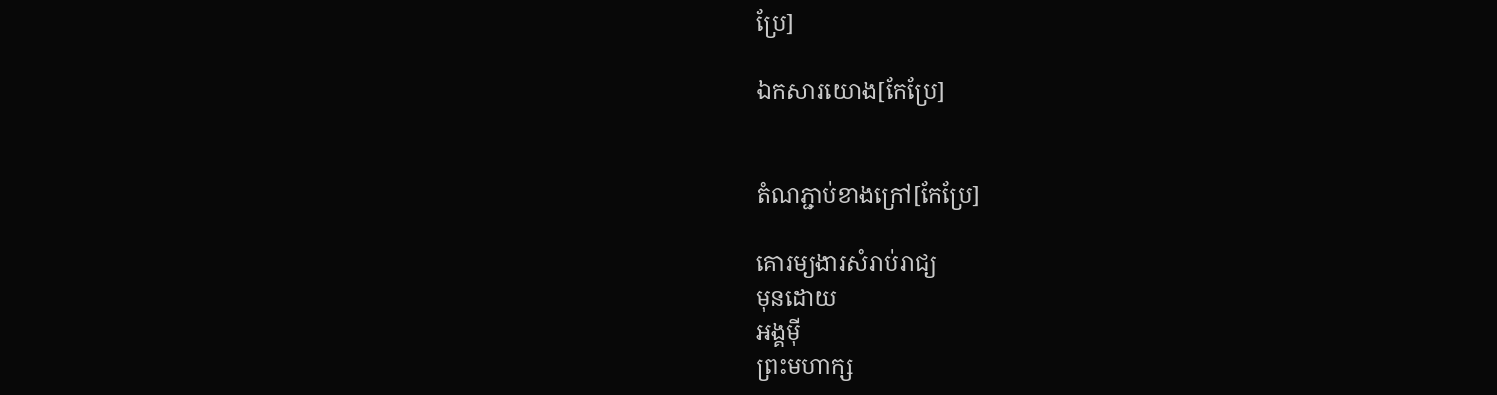ប្រែ]

ឯកសារយោង[កែប្រែ]


តំណភ្ជាប់ខាងក្រៅ[កែប្រែ]

គោរម្យងារសំរាប់រាជ្យ
មុនដោយ
អង្គម៉ី
ព្រះមហាក្ស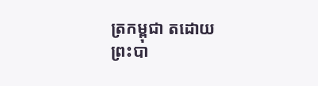ត្រកម្ពុជា តដោយ
ព្រះបា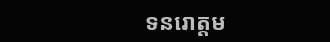ទនរោត្តម